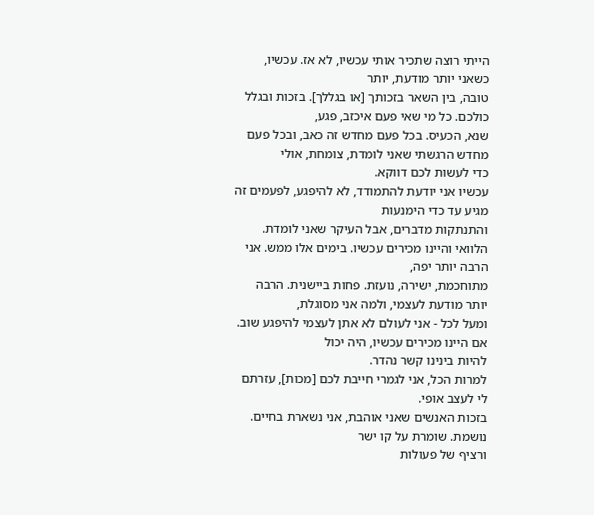הייתי רוצה שתכיר אותי עכשיו, לא אז. עכשיו, כשאני יותר מודעת, יותר
טובה, בין השאר בזכותך [או בגללך]. בזכות ובגלל כולכם. כל מי שאי פעם איכזב, פגע,
שנא, הכעיס. בכל פעם מחדש זה כאב, ובכל פעם מחדש הרגשתי שאני לומדת, צומחת, אולי
כדי לעשות לכם דווקא.
עכשיו אני יודעת להתמודד, לא להיפגע, לפעמים זה מגיע עד כדי הימנעות
והתנתקות מדברים, אבל העיקר שאני לומדת.
הלוואי והיינו מכירים עכשיו. בימים אלו ממש. אני הרבה יותר יפה,
מתוחכמת, ישירה, נועזת. פחות ביישנית. הרבה יותר מודעת לעצמי, ולמה אני מסוגלת,
ומעל לכל - אני לעולם לא אתן לעצמי להיפגע שוב. אם היינו מכירים עכשיו, היה יכול
להיות בינינו קשר נהדר.
למרות הכל, אני לגמרי חייבת לכם [מכות], עזרתם לי לעצב אופי.
בזכות האנשים שאני אוהבת, אני נשארת בחיים. נושמת. שומרת על קו ישר
ורציף של פעולות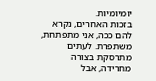יומיומיות.
בזכות האחרים, נקרא להם ככה, אני מתפתחת, משתפרת. לעתים מתרסקת בצורה
מחרידה, אבל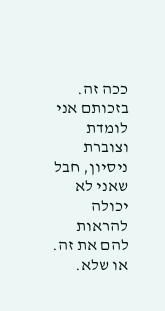ככה זה. בזכותם אני לומדת וצוברת ניסיון, חבל שאני לא יכולה להראות
להם את זה. או שלא.